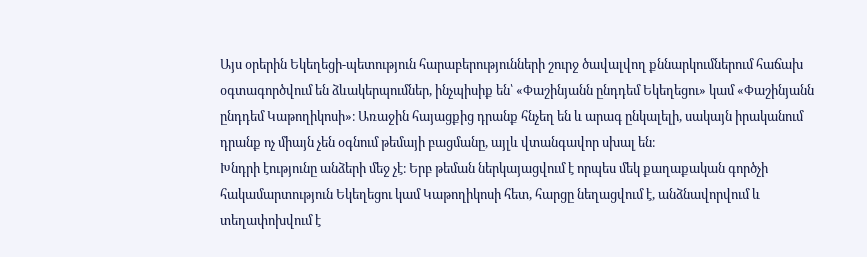Այս օրերին Եկեղեցի-պետություն հարաբերությունների շուրջ ծավալվող քննարկումներում հաճախ օգտագործվում են ձևակերպումներ, ինչպիսիք են՝ «Փաշինյանն ընդդեմ Եկեղեցու» կամ «Փաշինյանն ընդդեմ Կաթողիկոսի»։ Առաջին հայացքից դրանք հնչեղ են և արագ ընկալելի, սակայն իրականում դրանք ոչ միայն չեն օգնում թեմայի բացմանը, այլև վտանգավոր սխալ են։
Խնդրի էությունը անձերի մեջ չէ։ Երբ թեման ներկայացվում է որպես մեկ քաղաքական գործչի հակամարտություն Եկեղեցու կամ Կաթողիկոսի հետ, հարցը նեղացվում է, անձնավորվում և տեղափոխվում է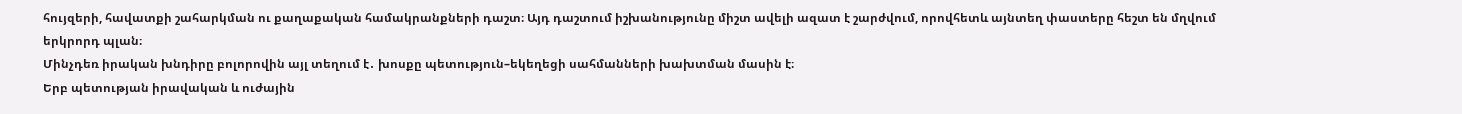հույզերի, հավատքի շահարկման ու քաղաքական համակրանքների դաշտ։ Այդ դաշտում իշխանությունը միշտ ավելի ազատ է շարժվում, որովհետև այնտեղ փաստերը հեշտ են մղվում երկրորդ պլան։
Մինչդեռ իրական խնդիրը բոլորովին այլ տեղում է․ խոսքը պետություն–եկեղեցի սահմանների խախտման մասին է։
Երբ պետության իրավական և ուժային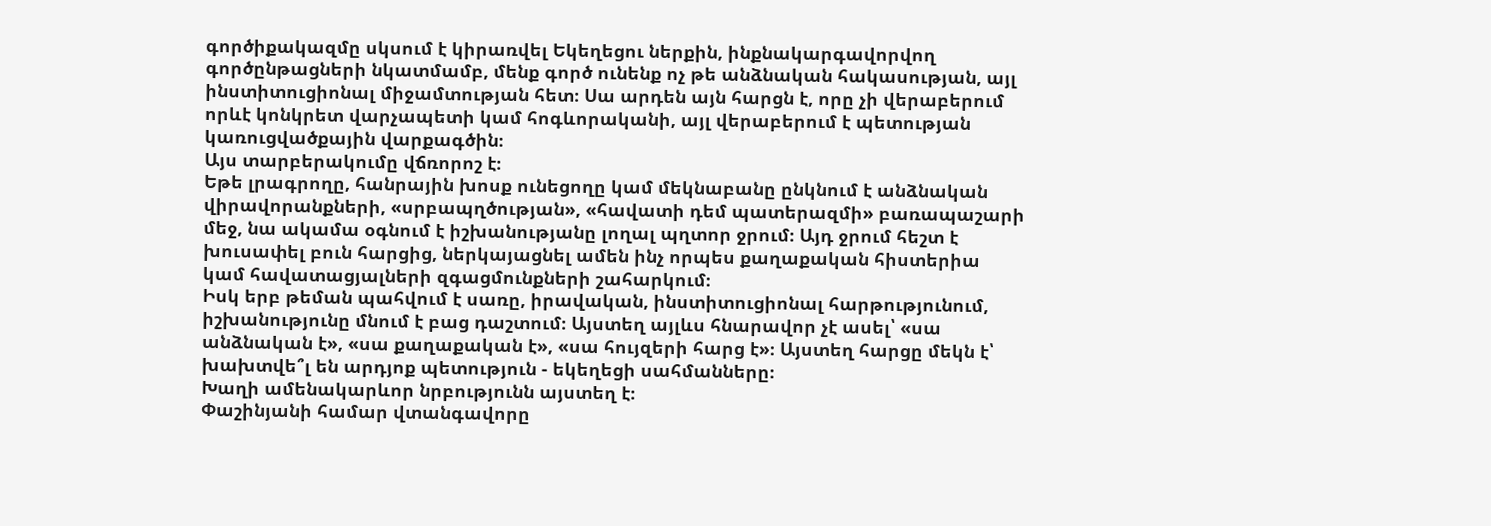գործիքակազմը սկսում է կիրառվել Եկեղեցու ներքին, ինքնակարգավորվող գործընթացների նկատմամբ, մենք գործ ունենք ոչ թե անձնական հակասության, այլ ինստիտուցիոնալ միջամտության հետ։ Սա արդեն այն հարցն է, որը չի վերաբերում որևէ կոնկրետ վարչապետի կամ հոգևորականի, այլ վերաբերում է պետության կառուցվածքային վարքագծին։
Այս տարբերակումը վճռորոշ է։
Եթե լրագրողը, հանրային խոսք ունեցողը կամ մեկնաբանը ընկնում է անձնական վիրավորանքների, «սրբապղծության», «հավատի դեմ պատերազմի» բառապաշարի մեջ, նա ակամա օգնում է իշխանությանը լողալ պղտոր ջրում։ Այդ ջրում հեշտ է խուսափել բուն հարցից, ներկայացնել ամեն ինչ որպես քաղաքական հիստերիա կամ հավատացյալների զգացմունքների շահարկում։
Իսկ երբ թեման պահվում է սառը, իրավական, ինստիտուցիոնալ հարթությունում, իշխանությունը մնում է բաց դաշտում։ Այստեղ այլևս հնարավոր չէ ասել՝ «սա անձնական է», «սա քաղաքական է», «սա հույզերի հարց է»։ Այստեղ հարցը մեկն է՝ խախտվե՞լ են արդյոք պետություն - եկեղեցի սահմանները։
Խաղի ամենակարևոր նրբությունն այստեղ է։
Փաշինյանի համար վտանգավորը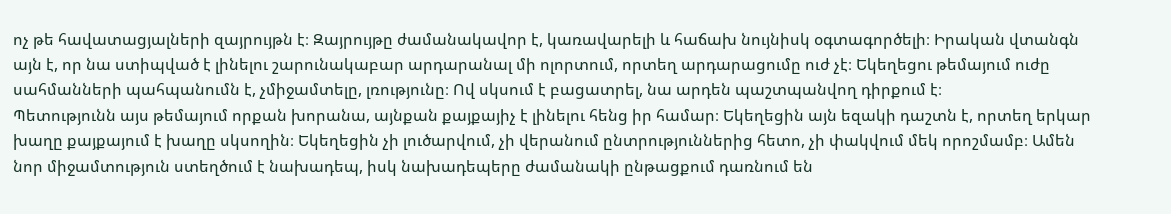ոչ թե հավատացյալների զայրույթն է։ Զայրույթը ժամանակավոր է, կառավարելի և հաճախ նույնիսկ օգտագործելի։ Իրական վտանգն այն է, որ նա ստիպված է լինելու շարունակաբար արդարանալ մի ոլորտում, որտեղ արդարացումը ուժ չէ։ Եկեղեցու թեմայում ուժը սահմանների պահպանումն է, չմիջամտելը, լռությունը։ Ով սկսում է բացատրել, նա արդեն պաշտպանվող դիրքում է։
Պետությունն այս թեմայում որքան խորանա, այնքան քայքայիչ է լինելու հենց իր համար։ Եկեղեցին այն եզակի դաշտն է, որտեղ երկար խաղը քայքայում է խաղը սկսողին։ Եկեղեցին չի լուծարվում, չի վերանում ընտրություններից հետո, չի փակվում մեկ որոշմամբ։ Ամեն նոր միջամտություն ստեղծում է նախադեպ, իսկ նախադեպերը ժամանակի ընթացքում դառնում են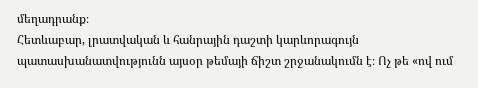մեղադրանք։
Հետևաբար, լրատվական և հանրային դաշտի կարևորագույն պատասխանատվությունն այսօր թեմայի ճիշտ շրջանակումն է։ Ոչ թե «ով ում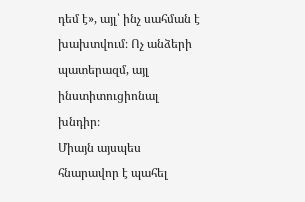դեմ է», այլ՝ ինչ սահման է խախտվում։ Ոչ անձերի պատերազմ, այլ ինստիտուցիոնալ խնդիր։
Միայն այսպես հնարավոր է պահել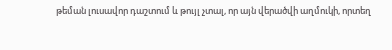թեման լուսավոր դաշտում և թույլ չտալ, որ այն վերածվի աղմուկի, որտեղ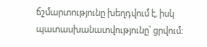ճշմարտությունը խեղդվում է, իսկ պատասխանատվությունը՝ ցրվում։